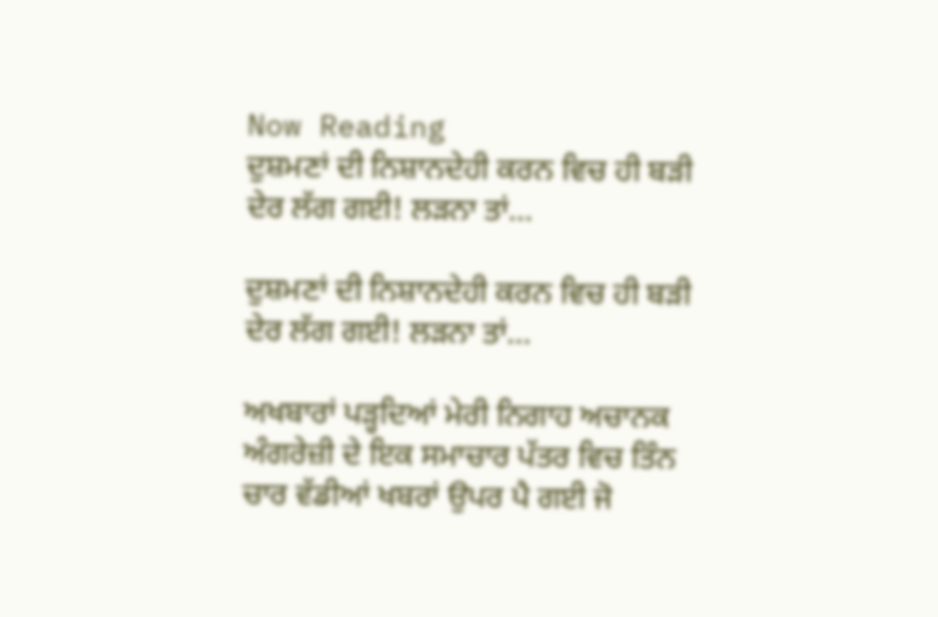Now Reading
ਦੁਸ਼ਮਣਾਂ ਦੀ ਨਿਸ਼ਾਨਦੇਹੀ ਕਰਨ ਵਿਚ ਹੀ ਬੜੀ ਦੇਰ ਲੱਗ ਗਈ! ਲੜਨਾ ਤਾਂ…

ਦੁਸ਼ਮਣਾਂ ਦੀ ਨਿਸ਼ਾਨਦੇਹੀ ਕਰਨ ਵਿਚ ਹੀ ਬੜੀ ਦੇਰ ਲੱਗ ਗਈ! ਲੜਨਾ ਤਾਂ…

ਅਖਬਾਰਾਂ ਪੜ੍ਹਦਿਆਂ ਮੇਰੀ ਨਿਗਾਹ ਅਚਾਨਕ ਅੰਗਰੇਜ਼ੀ ਦੇ ਇਕ ਸਮਾਚਾਰ ਪੱਤਰ ਵਿਚ ਤਿੰਨ ਚਾਰ ਵੱਡੀਆਂ ਖਬਰਾਂ ਉਪਰ ਪੈ ਗਈ ਜੋ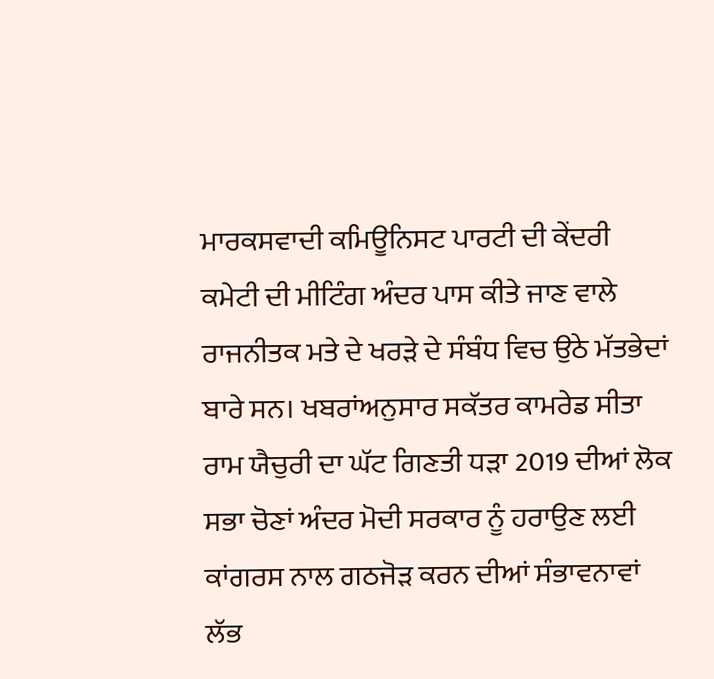ਮਾਰਕਸਵਾਦੀ ਕਮਿਊਨਿਸਟ ਪਾਰਟੀ ਦੀ ਕੇਂਦਰੀ ਕਮੇਟੀ ਦੀ ਮੀਟਿੰਗ ਅੰਦਰ ਪਾਸ ਕੀਤੇ ਜਾਣ ਵਾਲੇ ਰਾਜਨੀਤਕ ਮਤੇ ਦੇ ਖਰੜੇ ਦੇ ਸੰਬੰਧ ਵਿਚ ਉਠੇ ਮੱਤਭੇਦਾਂ ਬਾਰੇ ਸਨ। ਖਬਰਾਂਅਨੁਸਾਰ ਸਕੱਤਰ ਕਾਮਰੇਡ ਸੀਤਾ ਰਾਮ ਯੈਚੁਰੀ ਦਾ ਘੱਟ ਗਿਣਤੀ ਧੜਾ 2019 ਦੀਆਂ ਲੋਕ ਸਭਾ ਚੋਣਾਂ ਅੰਦਰ ਮੋਦੀ ਸਰਕਾਰ ਨੂੰ ਹਰਾਉਣ ਲਈ ਕਾਂਗਰਸ ਨਾਲ ਗਠਜੋੜ ਕਰਨ ਦੀਆਂ ਸੰਭਾਵਨਾਵਾਂ ਲੱਭ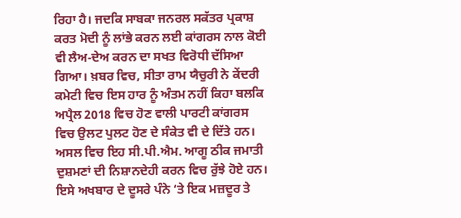ਰਿਹਾ ਹੈ। ਜਦਕਿ ਸਾਬਕਾ ਜਨਰਲ ਸਕੱਤਰ ਪ੍ਰਕਾਸ਼ ਕਰਤ ਮੋਦੀ ਨੂੰ ਲਾਂਭੇ ਕਰਨ ਲਈ ਕਾਂਗਰਸ ਨਾਲ ਕੋਈ ਵੀ ਲੈਅ-ਦੇਅ ਕਰਨ ਦਾ ਸਖਤ ਵਿਰੋਧੀ ਦੱਸਿਆ ਗਿਆ। ਖ਼ਬਰ ਵਿਚ, ਸੀਤਾ ਰਾਮ ਯੈਚੁਰੀ ਨੇ ਕੇਂਦਰੀ ਕਮੇਟੀ ਵਿਚ ਇਸ ਹਾਰ ਨੂੰ ਅੰਤਮ ਨਹੀਂ ਕਿਹਾ ਬਲਕਿ ਅਪ੍ਰੈਲ 2018 ਵਿਚ ਹੋਣ ਵਾਲੀ ਪਾਰਟੀ ਕਾਂਗਰਸ ਵਿਚ ਉਲਟ ਪੁਲਟ ਹੋਣ ਦੇ ਸੰਕੇਤ ਵੀ ਦੇ ਦਿੱਤੇ ਹਨ। ਅਸਲ ਵਿਚ ਇਹ ਸੀ.ਪੀ.ਐਮ. ਆਗੂ ਠੀਕ ਜਮਾਤੀ ਦੁਸ਼ਮਣਾਂ ਦੀ ਨਿਸ਼ਾਨਦੇਹੀ ਕਰਨ ਵਿਚ ਰੁੱਝੇ ਹੋਏ ਹਨ।
ਇਸੇ ਅਖਬਾਰ ਦੇ ਦੂਸਰੇ ਪੰਨੇ ‘ਤੇ ਇਕ ਮਜ਼ਦੂਰ ਤੇ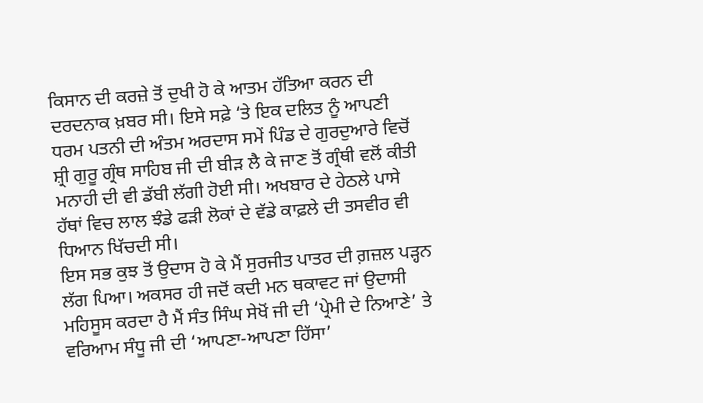ਕਿਸਾਨ ਦੀ ਕਰਜ਼ੇ ਤੋਂ ਦੁਖੀ ਹੋ ਕੇ ਆਤਮ ਹੱਤਿਆ ਕਰਨ ਦੀ ਦਰਦਨਾਕ ਖ਼ਬਰ ਸੀ। ਇਸੇ ਸਫ਼ੇ ‘ਤੇ ਇਕ ਦਲਿਤ ਨੂੰ ਆਪਣੀ ਧਰਮ ਪਤਨੀ ਦੀ ਅੰਤਮ ਅਰਦਾਸ ਸਮੇਂ ਪਿੰਡ ਦੇ ਗੁਰਦੁਆਰੇ ਵਿਚੋਂ ਸ਼੍ਰੀ ਗੁਰੂ ਗ੍ਰੰਥ ਸਾਹਿਬ ਜੀ ਦੀ ਬੀੜ ਲੈ ਕੇ ਜਾਣ ਤੋਂ ਗ੍ਰੰਥੀ ਵਲੋਂ ਕੀਤੀ ਮਨਾਹੀ ਦੀ ਵੀ ਡੱਬੀ ਲੱਗੀ ਹੋਈ ਸੀ। ਅਖਬਾਰ ਦੇ ਹੇਠਲੇ ਪਾਸੇ ਹੱਥਾਂ ਵਿਚ ਲਾਲ ਝੰਡੇ ਫੜੀ ਲੋਕਾਂ ਦੇ ਵੱਡੇ ਕਾਫ਼ਲੇ ਦੀ ਤਸਵੀਰ ਵੀ ਧਿਆਨ ਖਿੱਚਦੀ ਸੀ।
ਇਸ ਸਭ ਕੁਝ ਤੋਂ ਉਦਾਸ ਹੋ ਕੇ ਮੈਂ ਸੁਰਜੀਤ ਪਾਤਰ ਦੀ ਗ਼ਜ਼ਲ ਪੜ੍ਹਨ ਲੱਗ ਪਿਆ। ਅਕਸਰ ਹੀ ਜਦੋਂ ਕਦੀ ਮਨ ਥਕਾਵਟ ਜਾਂ ਉਦਾਸੀ ਮਹਿਸੂਸ ਕਰਦਾ ਹੈ ਮੈਂ ਸੰਤ ਸਿੰਘ ਸੇਖੋਂ ਜੀ ਦੀ ‘ਪ੍ਰੇਮੀ ਦੇ ਨਿਆਣੇ’ ਤੇ ਵਰਿਆਮ ਸੰਧੂ ਜੀ ਦੀ ‘ਆਪਣਾ-ਆਪਣਾ ਹਿੱਸਾ’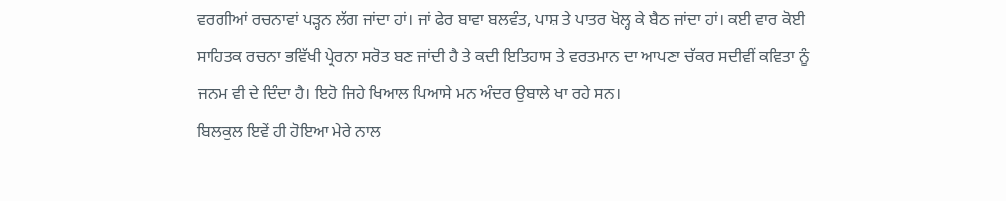ਵਰਗੀਆਂ ਰਚਨਾਵਾਂ ਪੜ੍ਹਨ ਲੱਗ ਜਾਂਦਾ ਹਾਂ। ਜਾਂ ਫੇਰ ਬਾਵਾ ਬਲਵੰਤ, ਪਾਸ਼ ਤੇ ਪਾਤਰ ਖੋਲ੍ਹ ਕੇ ਬੈਠ ਜਾਂਦਾ ਹਾਂ। ਕਈ ਵਾਰ ਕੋਈ ਸਾਹਿਤਕ ਰਚਨਾ ਭਵਿੱਖੀ ਪ੍ਰੇਰਨਾ ਸਰੋਤ ਬਣ ਜਾਂਦੀ ਹੈ ਤੇ ਕਦੀ ਇਤਿਹਾਸ ਤੇ ਵਰਤਮਾਨ ਦਾ ਆਪਣਾ ਚੱਕਰ ਸਦੀਵੀਂ ਕਵਿਤਾ ਨੂੰ ਜਨਮ ਵੀ ਦੇ ਦਿੰਦਾ ਹੈ। ਇਹੋ ਜਿਹੇ ਖਿਆਲ ਪਿਆਸੇ ਮਨ ਅੰਦਰ ਉਬਾਲੇ ਖਾ ਰਹੇ ਸਨ।
ਬਿਲਕੁਲ ਇਵੇਂ ਹੀ ਹੋਇਆ ਮੇਰੇ ਨਾਲ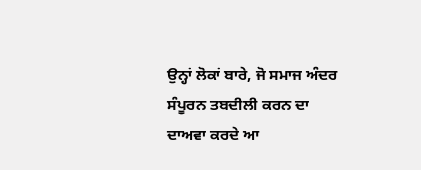ਉਨ੍ਹਾਂ ਲੋਕਾਂ ਬਾਰੇ, ਜੋ ਸਮਾਜ ਅੰਦਰ ਸੰਪੂਰਨ ਤਬਦੀਲੀ ਕਰਨ ਦਾ ਦਾਅਵਾ ਕਰਦੇ ਆ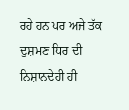ਰਹੇ ਹਨ ਪਰ ਅਜੇ ਤੱਕ ਦੁਸ਼ਮਣ ਧਿਰ ਦੀ ਨਿਸ਼ਾਨਦੇਹੀ ਹੀ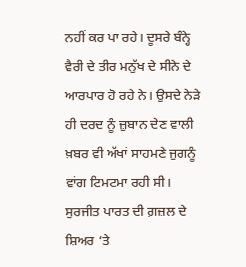ਨਹੀਂ ਕਰ ਪਾ ਰਹੇ। ਦੂਸਰੇ ਬੰਨ੍ਹੇ ਵੈਰੀ ਦੇ ਤੀਰ ਮਨੁੱਖ ਦੇ ਸੀਨੇ ਦੇ ਆਰਪਾਰ ਹੋ ਰਹੇ ਨੇ। ਉਸਦੇ ਨੇੜੇ ਹੀ ਦਰਦ ਨੂੰ ਜ਼ੁਬਾਨ ਦੇਣ ਵਾਲੀ ਖ਼ਬਰ ਵੀ ਅੱਖਾਂ ਸਾਹਮਣੇ ਜੁਗਨੂੰ ਵਾਂਗ ਟਿਮਟਮਾ ਰਹੀ ਸੀ।
ਸੁਰਜੀਤ ਪਾਰਤ ਦੀ ਗ਼ਜ਼ਲ ਦੇ ਸ਼ਿਅਰ ‘ਤੇ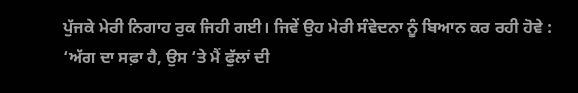ਪੁੱਜਕੇ ਮੇਰੀ ਨਿਗਾਹ ਰੁਕ ਜਿਹੀ ਗਈ। ਜਿਵੇਂ ਉਹ ਮੇਰੀ ਸੰਵੇਦਨਾ ਨੂੰ ਬਿਆਨ ਕਰ ਰਹੀ ਹੋਵੇ :
‘ਅੱਗ ਦਾ ਸਫ਼ਾ ਹੈ, ਉਸ ‘ਤੇ ਮੈਂ ਫੁੱਲਾਂ ਦੀ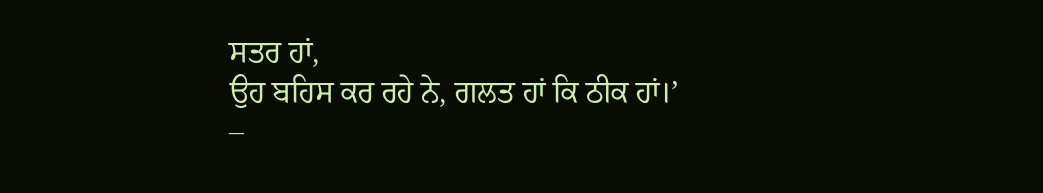ਸਤਰ ਹਾਂ,
ਉਹ ਬਹਿਸ ਕਰ ਰਹੇ ਨੇ, ਗਲਤ ਹਾਂ ਕਿ ਠੀਕ ਹਾਂ।’
–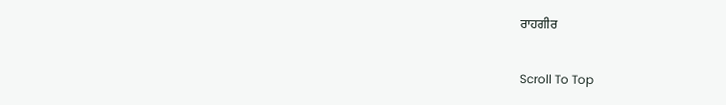ਰਾਹਗੀਰ

Scroll To Top